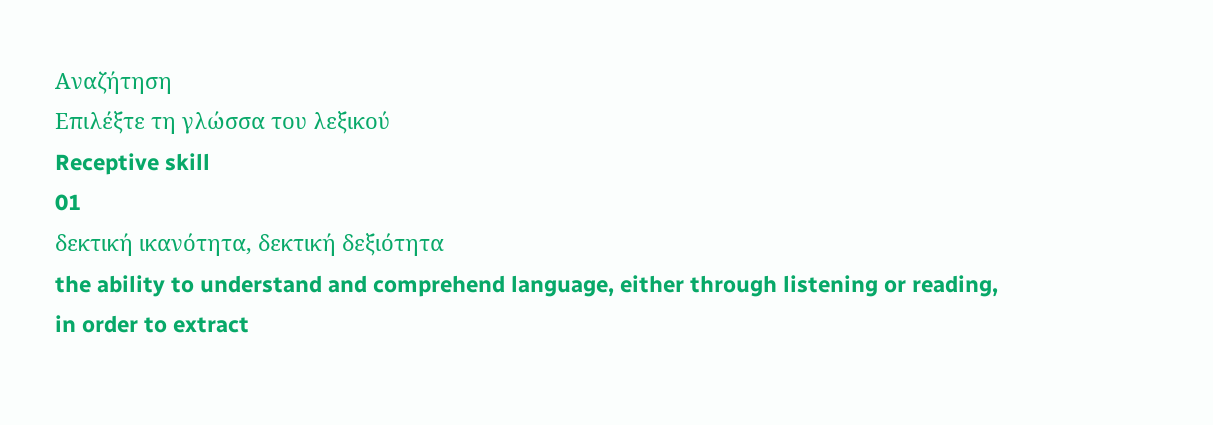Αναζήτηση
Επιλέξτε τη γλώσσα του λεξικού
Receptive skill
01
δεκτική ικανότητα, δεκτική δεξιότητα
the ability to understand and comprehend language, either through listening or reading, in order to extract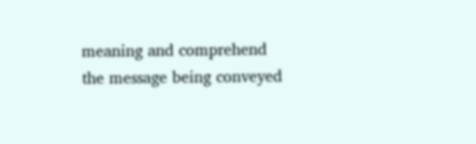meaning and comprehend the message being conveyed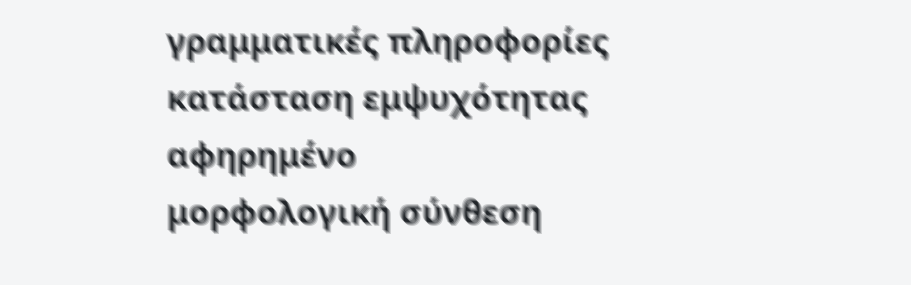γραμματικές πληροφορίες
κατάσταση εμψυχότητας
αφηρημένο
μορφολογική σύνθεση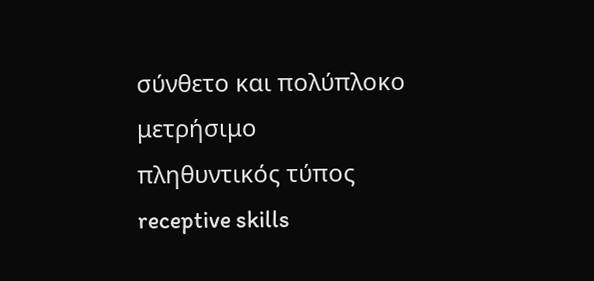σύνθετο και πολύπλοκο
μετρήσιμο
πληθυντικός τύπος
receptive skills